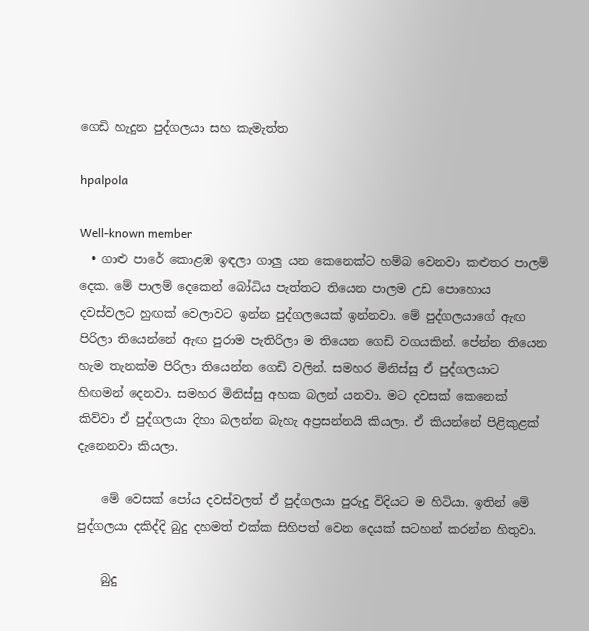ගෙඩි හැදුන පුද්ගලයා සහ කැමැත්ත

hpalpola

Well-known member
  • ගාළු පාරේ කොළඹ ඉඳලා ගාලු යන කෙනෙක්ට හම්බ වෙනවා කළුතර පාලම් දෙක. මේ පාලම් දෙකෙන් බෝධිය පැත්තට තියෙන පාලම උඩ පොහොය දවස්වලට හුඟක් වෙලාවට ඉන්න පුද්ගලයෙක් ඉන්නවා. මේ පුද්ගලයාගේ ඇඟ පිරිලා තියෙන්නේ ඇඟ පුරාම පැතිරිලා ම තියෙන ගෙඩි වගයකින්. පේන්න තියෙන හැම තැනක්ම පිරිලා තියෙන්න ගෙඩි වලින්. සමහර මිනිස්සු ඒ පුද්ගලයාට හිඟමන් දෙනවා. සමහර මිනිස්සු අහක බලන් යනවා. මට දවසක් කෙනෙක් කිව්වා ඒ පුද්ගලයා දිහා බලන්න බැහැ අප්‍රසන්නයි කියලා. ඒ කියන්නේ පිළිකුළක් දැනෙනවා කියලා.

    මේ වෙසක් පෝය දවස්වලත් ඒ පුද්ගලයා පුරුදු විදියට ම හිටියා. ඉතින් මේ පුද්ගලයා දකිද්දි බුදු දහමත් එක්ක සිහිපත් වෙන දෙයක් සටහන් කරන්න හිතුවා.

    බුදු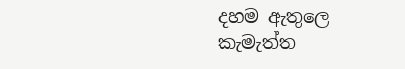දහම ඇතුලෙ කැමැත්ත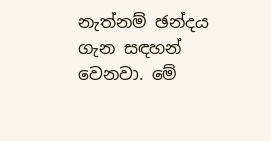නැත්නම් ඡන්දය ගැන සඳහන් වෙනවා. මේ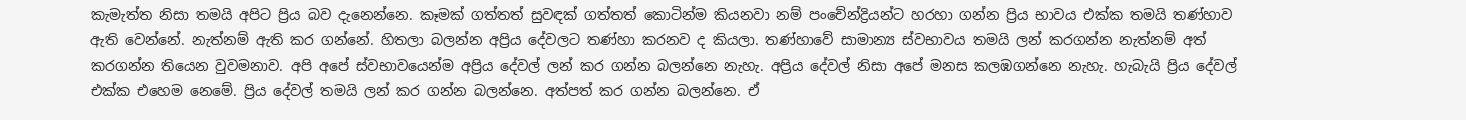කැමැත්ත නිසා තමයි අපිට ප්‍රිය බව දැනෙන්නෙ. කෑමක් ගත්තත් සුවඳක් ගත්තත් කොටින්ම කියනවා නම් පංචේන්ද්‍රියන්ට හරහා ගන්න ප්‍රිය භාවය එක්ක තමයි තණ්හාව ඇති වෙන්නේ. නැත්නම් ඇති කර ගන්නේ. හිතලා බලන්න අප්‍රිය දේවලට තණ්හා කරනව ද කියලා. තණ්හාවේ සාමාන්‍ය ස්වභාවය තමයි ලන් කරගන්න නැත්නම් අත් කරගන්න තියෙන වුවමනාව. අපි අපේ ස්වභාවයෙන්ම අප්‍රිය දේවල් ලන් කර ගන්න බලන්නෙ නැහැ. අප්‍රිය දේවල් නිසා අපේ මනස කලඹගන්නෙ නැහැ. හැබැයි ප්‍රිය දේවල් එක්ක එහෙම නෙමේ. ප්‍රිය දේවල් තමයි ලන් කර ගන්න බලන්නෙ. අත්පත් කර ගන්න බලන්නෙ. ඒ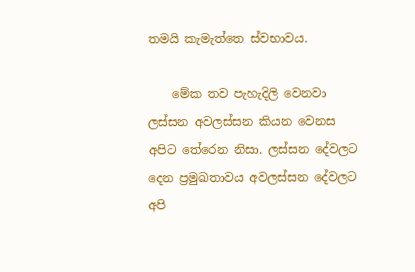තමයි කැමැත්තෙ ස්වභාවය.

    මේක තව පැහැදිලි වෙනවා ලස්සන අවලස්සන කියන වෙනස අපිට තේරෙන නිසා. ලස්සන දේවලට දෙන ප්‍රමුඛතාවය අවලස්සන දේවලට අපි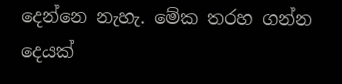දෙන්නෙ නැහැ. මේක තරහ ගන්න දෙයක්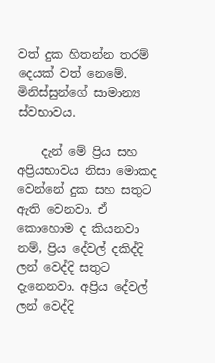වත් දුක හිතන්න තරම් දෙයක් වත් නෙමේ. මිනිස්සුන්ගේ සාමාන්‍ය ස්වභාවය.

    දැන් මේ ප්‍රිය සහ අප්‍රියභාවය නිසා මොකද වෙන්නේ දුක සහ සතුට ඇති වෙනවා. ඒ කොහොම ද කියනවා නම්, ප්‍රිය දේවල් දකිද්දි ලන් වෙද්දි සතුට දැනෙනවා. අප්‍රිය දේවල් ලන් වෙද්දි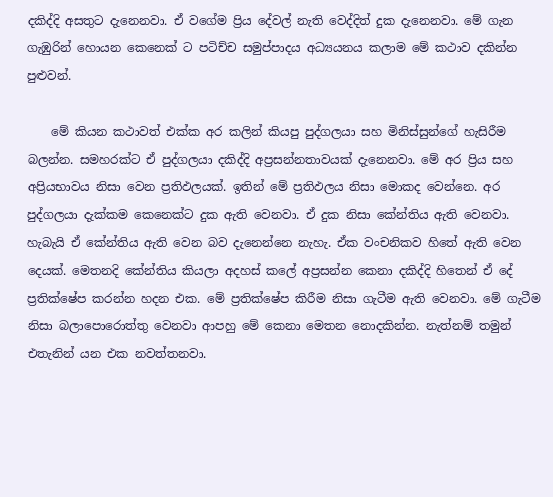දකිද්දි අසතුට දැනෙනවා. ඒ වගේම ප්‍රිය දේවල් නැති වෙද්දිත් දුක දැනෙනවා. මේ ගැන ගැඹුරින් හොයන කෙනෙක් ට පටිච්ච සමුප්පාදය අධ්‍යයනය කලාම මේ කථාව දකින්න පුළුවන්.

    මේ කියන කථාවත් එක්ක අර කලින් කියපු පුද්ගලයා සහ මිනිස්සුන්ගේ හැසිරීම බලන්න. සමහරක්ට ඒ පුද්ගලයා දකිද්දි අප්‍රසන්නතාවයක් දැනෙනවා. මේ අර ප්‍රිය සහ අප්‍රියභාවය නිසා වෙන ප්‍රතිඵලයක්. ඉතින් මේ ප්‍රතිඵලය නිසා මොකද වෙන්නෙ. අර පුද්ගලයා දැක්කම කෙනෙක්ට දුක ඇති වෙනවා. ඒ දුක නිසා කේන්තිය ඇති වෙනවා. හැබැයි ඒ කේන්තිය ඇති වෙන බව දැනෙන්නෙ නැහැ. ඒක වංචනිකව හිතේ ඇති වෙන දෙයක්. මෙතනදි කේන්තිය කියලා අදහස් කලේ අප්‍රසන්න කෙනා දකිද්දි හිතෙන් ඒ දේ ප්‍රතික්ෂේප කරන්න හදන එක. මේ ප්‍රතික්ෂේප කිරීම නිසා ගැටීම ඇති වෙනවා. මේ ගැටීම නිසා බලාපොරොත්තු වෙනවා ආපහු මේ කෙනා මෙතන නොදකින්න. නැත්නම් තමුන් එතැනින් යන එක නවත්තනවා.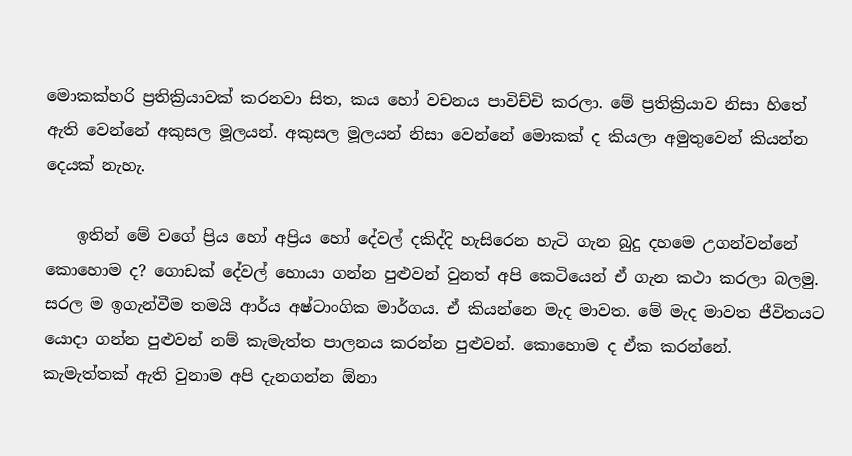මොකක්හරි ප්‍රතික්‍රියාවක් කරනවා සිත, කය හෝ වචනය පාවිච්චි කරලා. මේ ප්‍රතික්‍රියාව නිසා හිතේ ඇති වෙන්නේ අකුසල මූලයන්. අකුසල මූලයන් නිසා වෙන්නේ මොකක් ද කියලා අමුතුවෙන් කියන්න දෙයක් නැහැ.

    ඉතින් මේ වගේ ප්‍රිය හෝ අප්‍රිය හෝ දේවල් දකිද්දි හැසිරෙන හැටි ගැන බුදු දහමෙ උගන්වන්නේ කොහොම ද? ගොඩක් දේවල් හොයා ගන්න පුළුවන් වුනත් අපි කෙටියෙන් ඒ ගැන කථා කරලා බලමු. සරල ම ඉගැන්වීම තමයි ආර්ය අෂ්ටාංගික මාර්ගය. ඒ කියන්නෙ මැද මාවත. මේ මැද මාවත ජීවිතයට යොදා ගන්න පුළුවන් නම් කැමැත්ත පාලනය කරන්න පුළුවන්. කොහොම ද ඒක කරන්නේ. කැමැත්තක් ඇති වුනාම අපි දැනගන්න ඕනා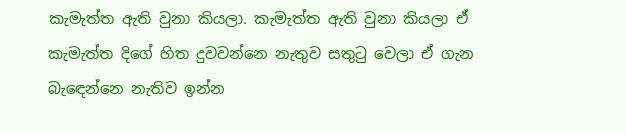කැමැත්ත ඇති වුනා කියලා. කැමැත්ත ඇති වුනා කියලා ඒ කැමැත්ත දිගේ හිත දුවවන්නෙ නැතුව සතුටු වෙලා ඒ ගැන බැඳෙන්නෙ නැතිව ඉන්න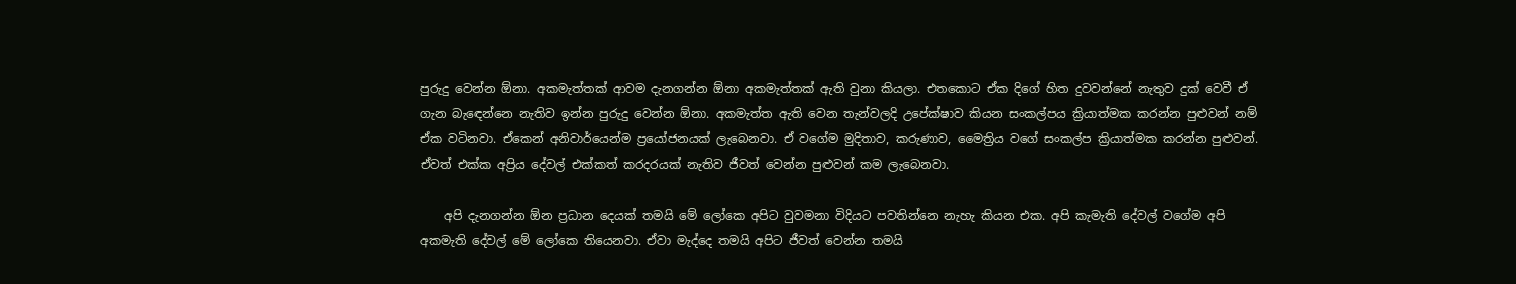පුරුදු වෙන්න ඕනා. අකමැත්තක් ආවම දැනගන්න ඕනා අකමැත්තක් ඇති වුනා කියලා. එතකොට ඒක දිගේ හිත දුවවන්නේ නැතුව දුක් වෙවී ඒ ගැන බැඳෙන්නෙ නැතිව ඉන්න පුරුදු වෙන්න ඕනා. අකමැත්ත ඇති වෙන තැන්වලදි උපේක්ෂාව කියන සංකල්පය ක්‍රියාත්මක කරන්න පුළුවන් නම් ඒක වටිනවා. ඒකෙන් අනිවාර්යෙන්ම ප්‍රයෝජනයක් ලැබෙනවා. ඒ වගේම මුදිතාව, කරුණාව, මෛත්‍රිය වගේ සංකල්ප ක්‍රියාත්මක කරන්න පුළුවන්. ඒවත් එක්ක අප්‍රිය දේවල් එක්කත් කරදරයක් නැතිව ජීවත් වෙන්න පුළුවන් කම ලැබෙනවා.

    අපි දැනගන්න ඕන ප්‍රධාන දෙයක් තමයි මේ ලෝකෙ අපිට වුවමනා විදියට පවතින්නෙ නැහැ කියන එක. අපි කැමැති දේවල් වගේම අපි අකමැති දේවල් මේ ලෝකෙ තියෙනවා. ඒවා මැද්දෙ තමයි අපිට ජීවත් වෙන්න තමයි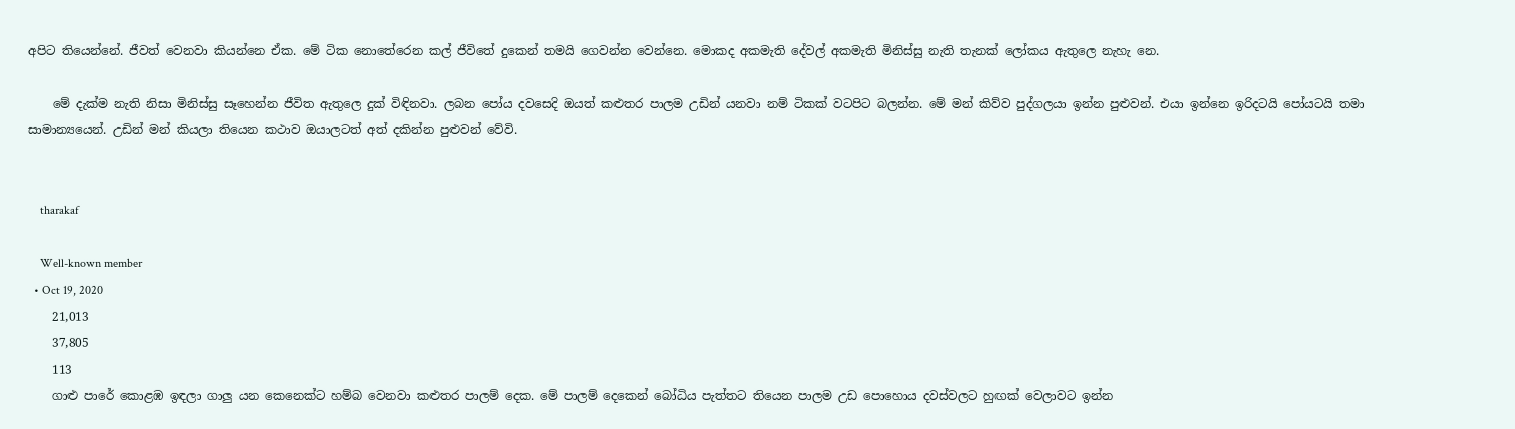අපිට තියෙන්නේ. ජීවත් වෙනවා කියන්නෙ ඒක. මේ ටික නොතේරෙන කල් ජීවිතේ දුකෙන් තමයි ගෙවන්න වෙන්නෙ. මොකද අකමැති දේවල් අකමැති මිනිස්සු නැති තැනක් ලෝකය ඇතුලෙ නැහැ නෙ.

    මේ දැක්ම නැති නිසා මිනිස්සු සෑහෙන්න ජීවිත ඇතුලෙ දුක් විඳිනවා. ලබන පෝය දවසෙදි ඔයත් කළුතර පාලම උඩින් යනවා නම් ටිකක් වටපිට බලන්න. මේ මන් කිව්ව පුද්ගලයා ඉන්න පුළුවන්. එයා ඉන්නෙ ඉරිදටයි පෝයටයි තමා සාමාන්‍යයෙන්. උඩින් මන් කියලා තියෙන කථාව ඔයාලටත් අත් දකින්න පුළුවන් වේවි.


    tharakaf

    Well-known member
  • Oct 19, 2020
    21,013
    37,805
    113
    ගාළු පාරේ කොළඹ ඉඳලා ගාලු යන කෙනෙක්ට හම්බ වෙනවා කළුතර පාලම් දෙක. මේ පාලම් දෙකෙන් බෝධිය පැත්තට තියෙන පාලම උඩ පොහොය දවස්වලට හුඟක් වෙලාවට ඉන්න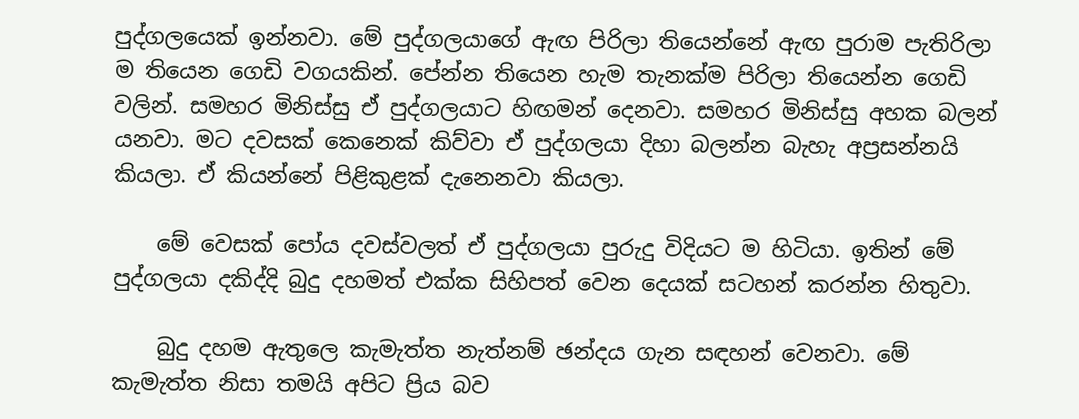පුද්ගලයෙක් ඉන්නවා. මේ පුද්ගලයාගේ ඇඟ පිරිලා තියෙන්නේ ඇඟ පුරාම පැතිරිලා ම තියෙන ගෙඩි වගයකින්. පේන්න තියෙන හැම තැනක්ම පිරිලා තියෙන්න ගෙඩි වලින්. සමහර මිනිස්සු ඒ පුද්ගලයාට හිඟමන් දෙනවා. සමහර මිනිස්සු අහක බලන් යනවා. මට දවසක් කෙනෙක් කිව්වා ඒ පුද්ගලයා දිහා බලන්න බැහැ අප්‍රසන්නයි කියලා. ඒ කියන්නේ පිළිකුළක් දැනෙනවා කියලා.

    මේ වෙසක් පෝය දවස්වලත් ඒ පුද්ගලයා පුරුදු විදියට ම හිටියා. ඉතින් මේ පුද්ගලයා දකිද්දි බුදු දහමත් එක්ක සිහිපත් වෙන දෙයක් සටහන් කරන්න හිතුවා.

    බුදු දහම ඇතුලෙ කැමැත්ත නැත්නම් ඡන්දය ගැන සඳහන් වෙනවා. මේ කැමැත්ත නිසා තමයි අපිට ප්‍රිය බව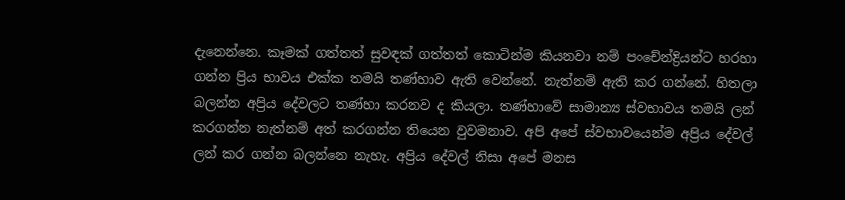දැනෙන්නෙ. කෑමක් ගත්තත් සුවඳක් ගත්තත් කොටින්ම කියනවා නම් පංචේන්ද්‍රියන්ට හරහා ගන්න ප්‍රිය භාවය එක්ක තමයි තණ්හාව ඇති වෙන්නේ. නැත්නම් ඇති කර ගන්නේ. හිතලා බලන්න අප්‍රිය දේවලට තණ්හා කරනව ද කියලා. තණ්හාවේ සාමාන්‍ය ස්වභාවය තමයි ලන් කරගන්න නැත්නම් අත් කරගන්න තියෙන වුවමනාව. අපි අපේ ස්වභාවයෙන්ම අප්‍රිය දේවල් ලන් කර ගන්න බලන්නෙ නැහැ. අප්‍රිය දේවල් නිසා අපේ මනස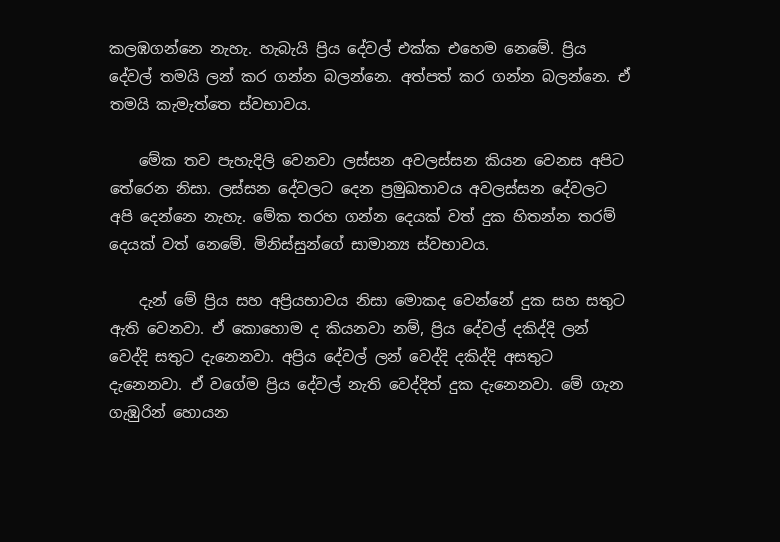කලඹගන්නෙ නැහැ. හැබැයි ප්‍රිය දේවල් එක්ක එහෙම නෙමේ. ප්‍රිය දේවල් තමයි ලන් කර ගන්න බලන්නෙ. අත්පත් කර ගන්න බලන්නෙ. ඒ තමයි කැමැත්තෙ ස්වභාවය.

    මේක තව පැහැදිලි වෙනවා ලස්සන අවලස්සන කියන වෙනස අපිට තේරෙන නිසා. ලස්සන දේවලට දෙන ප්‍රමුඛතාවය අවලස්සන දේවලට අපි දෙන්නෙ නැහැ. මේක තරහ ගන්න දෙයක් වත් දුක හිතන්න තරම් දෙයක් වත් නෙමේ. මිනිස්සුන්ගේ සාමාන්‍ය ස්වභාවය.

    දැන් මේ ප්‍රිය සහ අප්‍රියභාවය නිසා මොකද වෙන්නේ දුක සහ සතුට ඇති වෙනවා. ඒ කොහොම ද කියනවා නම්, ප්‍රිය දේවල් දකිද්දි ලන් වෙද්දි සතුට දැනෙනවා. අප්‍රිය දේවල් ලන් වෙද්දි දකිද්දි අසතුට දැනෙනවා. ඒ වගේම ප්‍රිය දේවල් නැති වෙද්දිත් දුක දැනෙනවා. මේ ගැන ගැඹුරින් හොයන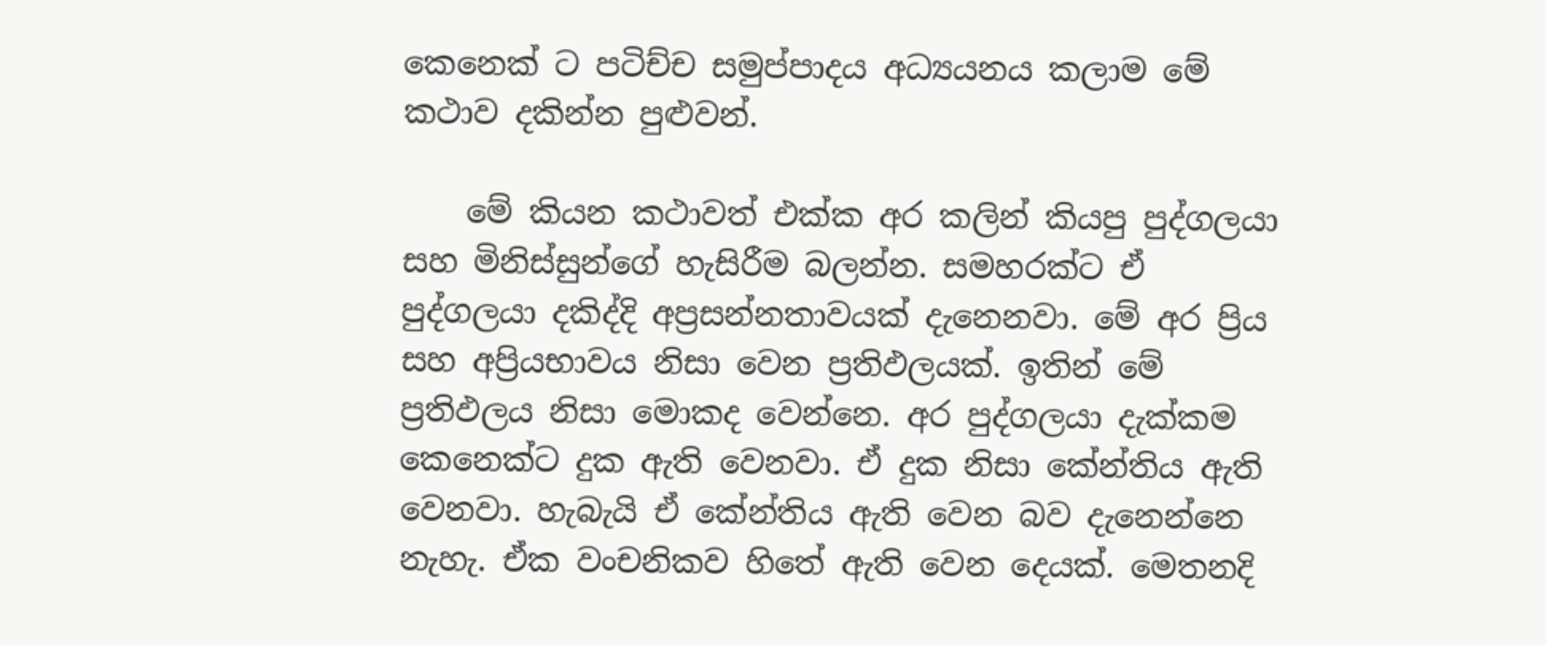කෙනෙක් ට පටිච්ච සමුප්පාදය අධ්‍යයනය කලාම මේ කථාව දකින්න පුළුවන්.

    මේ කියන කථාවත් එක්ක අර කලින් කියපු පුද්ගලයා සහ මිනිස්සුන්ගේ හැසිරීම බලන්න. සමහරක්ට ඒ පුද්ගලයා දකිද්දි අප්‍රසන්නතාවයක් දැනෙනවා. මේ අර ප්‍රිය සහ අප්‍රියභාවය නිසා වෙන ප්‍රතිඵලයක්. ඉතින් මේ ප්‍රතිඵලය නිසා මොකද වෙන්නෙ. අර පුද්ගලයා දැක්කම කෙනෙක්ට දුක ඇති වෙනවා. ඒ දුක නිසා කේන්තිය ඇති වෙනවා. හැබැයි ඒ කේන්තිය ඇති වෙන බව දැනෙන්නෙ නැහැ. ඒක වංචනිකව හිතේ ඇති වෙන දෙයක්. මෙතනදි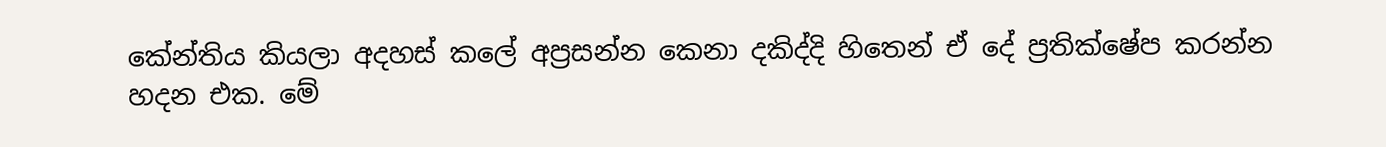කේන්තිය කියලා අදහස් කලේ අප්‍රසන්න කෙනා දකිද්දි හිතෙන් ඒ දේ ප්‍රතික්ෂේප කරන්න හදන එක. මේ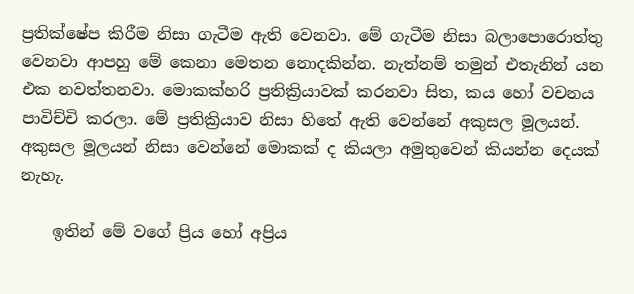ප්‍රතික්ෂේප කිරීම නිසා ගැටීම ඇති වෙනවා. මේ ගැටීම නිසා බලාපොරොත්තු වෙනවා ආපහු මේ කෙනා මෙතන නොදකින්න. නැත්නම් තමුන් එතැනින් යන එක නවත්තනවා. මොකක්හරි ප්‍රතික්‍රියාවක් කරනවා සිත, කය හෝ වචනය පාවිච්චි කරලා. මේ ප්‍රතික්‍රියාව නිසා හිතේ ඇති වෙන්නේ අකුසල මූලයන්. අකුසල මූලයන් නිසා වෙන්නේ මොකක් ද කියලා අමුතුවෙන් කියන්න දෙයක් නැහැ.

    ඉතින් මේ වගේ ප්‍රිය හෝ අප්‍රිය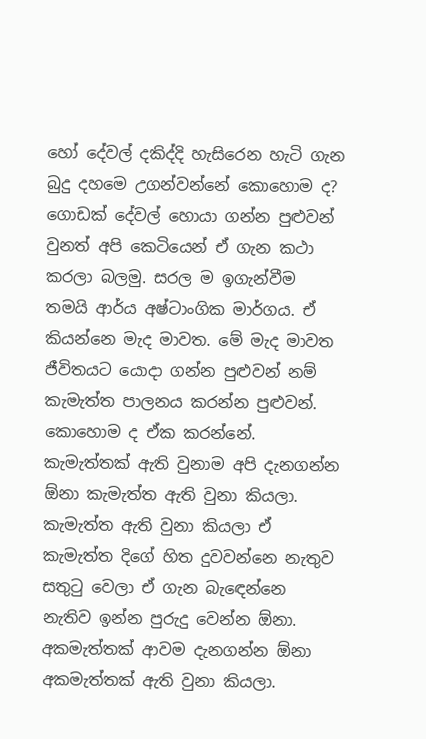හෝ දේවල් දකිද්දි හැසිරෙන හැටි ගැන බුදු දහමෙ උගන්වන්නේ කොහොම ද? ගොඩක් දේවල් හොයා ගන්න පුළුවන් වුනත් අපි කෙටියෙන් ඒ ගැන කථා කරලා බලමු. සරල ම ඉගැන්වීම තමයි ආර්ය අෂ්ටාංගික මාර්ගය. ඒ කියන්නෙ මැද මාවත. මේ මැද මාවත ජීවිතයට යොදා ගන්න පුළුවන් නම් කැමැත්ත පාලනය කරන්න පුළුවන්. කොහොම ද ඒක කරන්නේ. කැමැත්තක් ඇති වුනාම අපි දැනගන්න ඕනා කැමැත්ත ඇති වුනා කියලා. කැමැත්ත ඇති වුනා කියලා ඒ කැමැත්ත දිගේ හිත දුවවන්නෙ නැතුව සතුටු වෙලා ඒ ගැන බැඳෙන්නෙ නැතිව ඉන්න පුරුදු වෙන්න ඕනා. අකමැත්තක් ආවම දැනගන්න ඕනා අකමැත්තක් ඇති වුනා කියලා.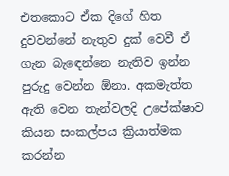එතකොට ඒක දිගේ හිත දුවවන්නේ නැතුව දුක් වෙවී ඒ ගැන බැඳෙන්නෙ නැතිව ඉන්න පුරුදු වෙන්න ඕනා. අකමැත්ත ඇති වෙන තැන්වලදි උපේක්ෂාව කියන සංකල්පය ක්‍රියාත්මක කරන්න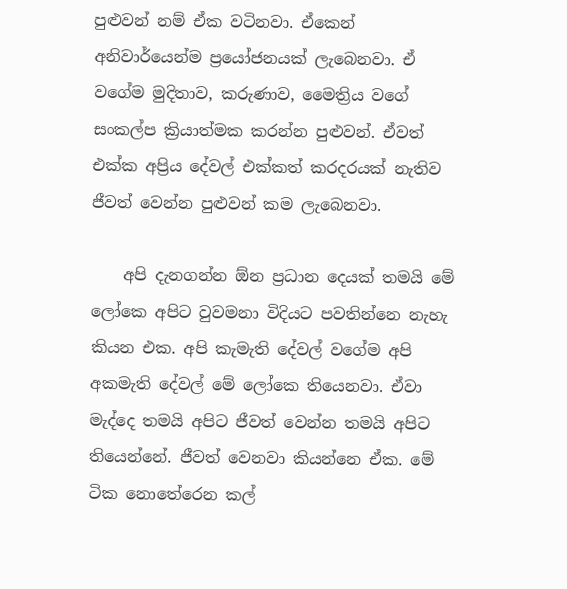පුළුවන් නම් ඒක වටිනවා. ඒකෙන් අනිවාර්යෙන්ම ප්‍රයෝජනයක් ලැබෙනවා. ඒ වගේම මුදිතාව, කරුණාව, මෛත්‍රිය වගේ සංකල්ප ක්‍රියාත්මක කරන්න පුළුවන්. ඒවත් එක්ක අප්‍රිය දේවල් එක්කත් කරදරයක් නැතිව ජීවත් වෙන්න පුළුවන් කම ලැබෙනවා.

    අපි දැනගන්න ඕන ප්‍රධාන දෙයක් තමයි මේ ලෝකෙ අපිට වුවමනා විදියට පවතින්නෙ නැහැ කියන එක. අපි කැමැති දේවල් වගේම අපි අකමැති දේවල් මේ ලෝකෙ තියෙනවා. ඒවා මැද්දෙ තමයි අපිට ජීවත් වෙන්න තමයි අපිට තියෙන්නේ. ජීවත් වෙනවා කියන්නෙ ඒක. මේ ටික නොතේරෙන කල්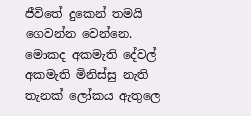ජීවිතේ දුකෙන් තමයි ගෙවන්න වෙන්නෙ. මොකද අකමැති දේවල් අකමැති මිනිස්සු නැති තැනක් ලෝකය ඇතුලෙ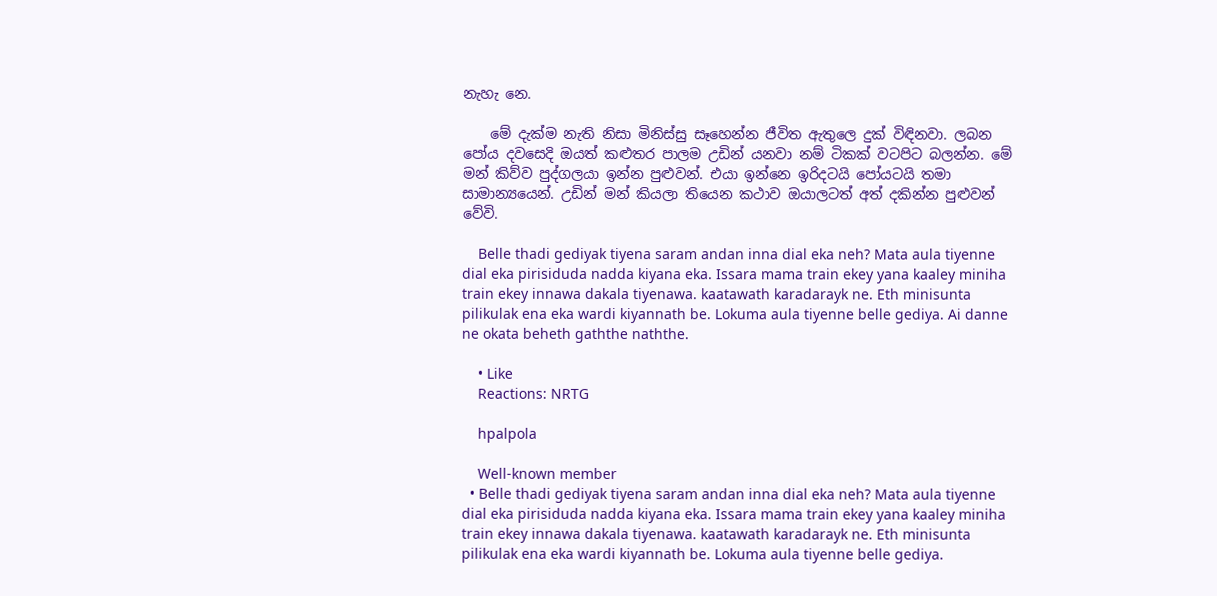නැහැ නෙ.

    මේ දැක්ම නැති නිසා මිනිස්සු සෑහෙන්න ජීවිත ඇතුලෙ දුක් විඳිනවා. ලබන පෝය දවසෙදි ඔයත් කළුතර පාලම උඩින් යනවා නම් ටිකක් වටපිට බලන්න. මේ මන් කිව්ව පුද්ගලයා ඉන්න පුළුවන්. එයා ඉන්නෙ ඉරිදටයි පෝයටයි තමා සාමාන්‍යයෙන්. උඩින් මන් කියලා තියෙන කථාව ඔයාලටත් අත් දකින්න පුළුවන් වේවි.

    Belle thadi gediyak tiyena saram andan inna dial eka neh? Mata aula tiyenne dial eka pirisiduda nadda kiyana eka. Issara mama train ekey yana kaaley miniha train ekey innawa dakala tiyenawa. kaatawath karadarayk ne. Eth minisunta pilikulak ena eka wardi kiyannath be. Lokuma aula tiyenne belle gediya. Ai danne ne okata beheth gaththe naththe.

    • Like
    Reactions: NRTG

    hpalpola

    Well-known member
  • Belle thadi gediyak tiyena saram andan inna dial eka neh? Mata aula tiyenne dial eka pirisiduda nadda kiyana eka. Issara mama train ekey yana kaaley miniha train ekey innawa dakala tiyenawa. kaatawath karadarayk ne. Eth minisunta pilikulak ena eka wardi kiyannath be. Lokuma aula tiyenne belle gediya.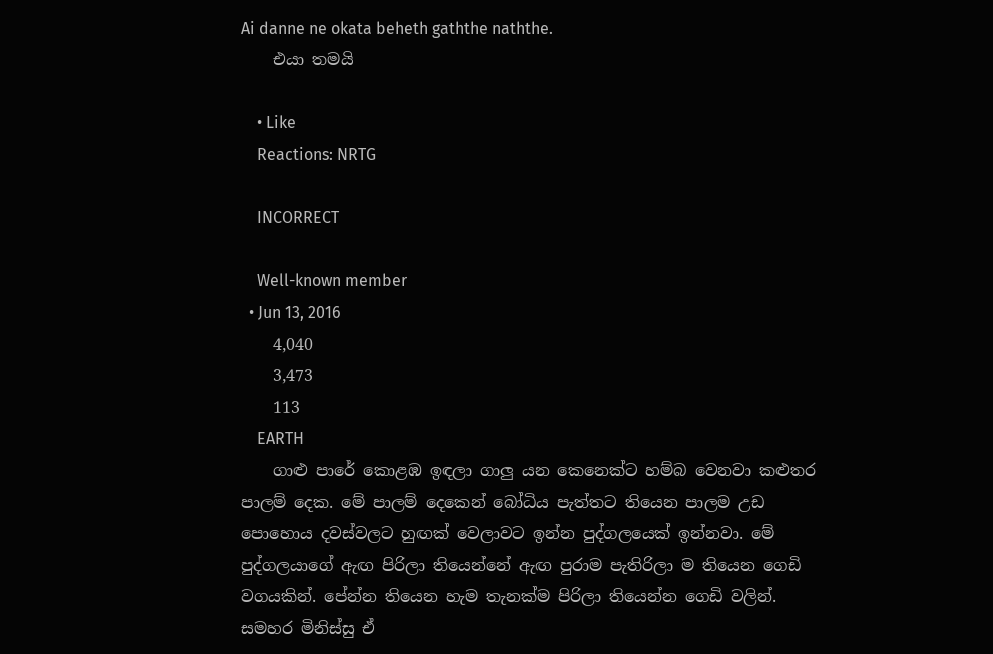Ai danne ne okata beheth gaththe naththe.
    එයා තමයි

    • Like
    Reactions: NRTG

    INCORRECT

    Well-known member
  • Jun 13, 2016
    4,040
    3,473
    113
    EARTH
    ගාළු පාරේ කොළඹ ඉඳලා ගාලු යන කෙනෙක්ට හම්බ වෙනවා කළුතර පාලම් දෙක. මේ පාලම් දෙකෙන් බෝධිය පැත්තට තියෙන පාලම උඩ පොහොය දවස්වලට හුඟක් වෙලාවට ඉන්න පුද්ගලයෙක් ඉන්නවා. මේ පුද්ගලයාගේ ඇඟ පිරිලා තියෙන්නේ ඇඟ පුරාම පැතිරිලා ම තියෙන ගෙඩි වගයකින්. පේන්න තියෙන හැම තැනක්ම පිරිලා තියෙන්න ගෙඩි වලින්. සමහර මිනිස්සු ඒ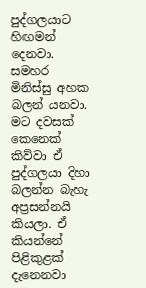පුද්ගලයාට හිඟමන් දෙනවා. සමහර මිනිස්සු අහක බලන් යනවා. මට දවසක් කෙනෙක් කිව්වා ඒ පුද්ගලයා දිහා බලන්න බැහැ අප්‍රසන්නයි කියලා. ඒ කියන්නේ පිළිකුළක් දැනෙනවා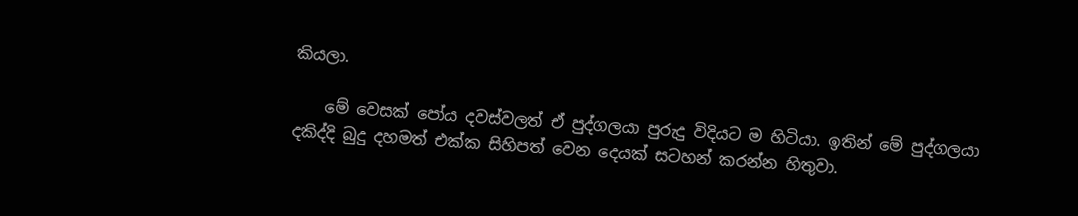කියලා.

    මේ වෙසක් පෝය දවස්වලත් ඒ පුද්ගලයා පුරුදු විදියට ම හිටියා. ඉතින් මේ පුද්ගලයා දකිද්දි බුදු දහමත් එක්ක සිහිපත් වෙන දෙයක් සටහන් කරන්න හිතුවා.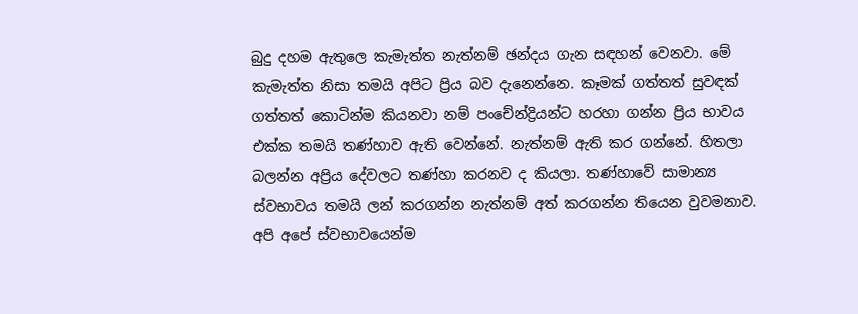බුදු දහම ඇතුලෙ කැමැත්ත නැත්නම් ඡන්දය ගැන සඳහන් වෙනවා. මේ කැමැත්ත නිසා තමයි අපිට ප්‍රිය බව දැනෙන්නෙ. කෑමක් ගත්තත් සුවඳක් ගත්තත් කොටින්ම කියනවා නම් පංචේන්ද්‍රියන්ට හරහා ගන්න ප්‍රිය භාවය එක්ක තමයි තණ්හාව ඇති වෙන්නේ. නැත්නම් ඇති කර ගන්නේ. හිතලා බලන්න අප්‍රිය දේවලට තණ්හා කරනව ද කියලා. තණ්හාවේ සාමාන්‍ය ස්වභාවය තමයි ලන් කරගන්න නැත්නම් අත් කරගන්න තියෙන වුවමනාව. අපි අපේ ස්වභාවයෙන්ම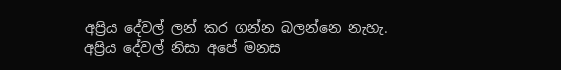අප්‍රිය දේවල් ලන් කර ගන්න බලන්නෙ නැහැ. අප්‍රිය දේවල් නිසා අපේ මනස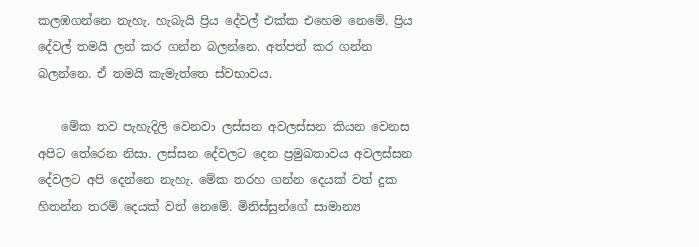කලඹගන්නෙ නැහැ. හැබැයි ප්‍රිය දේවල් එක්ක එහෙම නෙමේ. ප්‍රිය දේවල් තමයි ලන් කර ගන්න බලන්නෙ. අත්පත් කර ගන්න බලන්නෙ. ඒ තමයි කැමැත්තෙ ස්වභාවය.

    මේක තව පැහැදිලි වෙනවා ලස්සන අවලස්සන කියන වෙනස අපිට තේරෙන නිසා. ලස්සන දේවලට දෙන ප්‍රමුඛතාවය අවලස්සන දේවලට අපි දෙන්නෙ නැහැ. මේක තරහ ගන්න දෙයක් වත් දුක හිතන්න තරම් දෙයක් වත් නෙමේ. මිනිස්සුන්ගේ සාමාන්‍ය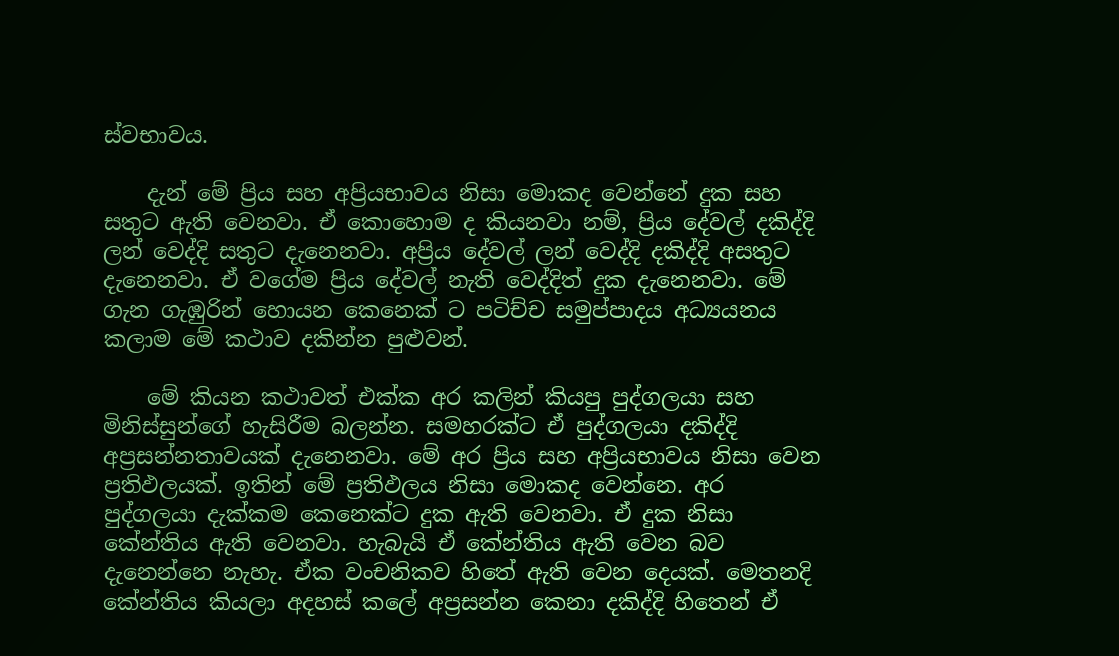ස්වභාවය.

    දැන් මේ ප්‍රිය සහ අප්‍රියභාවය නිසා මොකද වෙන්නේ දුක සහ සතුට ඇති වෙනවා. ඒ කොහොම ද කියනවා නම්, ප්‍රිය දේවල් දකිද්දි ලන් වෙද්දි සතුට දැනෙනවා. අප්‍රිය දේවල් ලන් වෙද්දි දකිද්දි අසතුට දැනෙනවා. ඒ වගේම ප්‍රිය දේවල් නැති වෙද්දිත් දුක දැනෙනවා. මේ ගැන ගැඹුරින් හොයන කෙනෙක් ට පටිච්ච සමුප්පාදය අධ්‍යයනය කලාම මේ කථාව දකින්න පුළුවන්.

    මේ කියන කථාවත් එක්ක අර කලින් කියපු පුද්ගලයා සහ මිනිස්සුන්ගේ හැසිරීම බලන්න. සමහරක්ට ඒ පුද්ගලයා දකිද්දි අප්‍රසන්නතාවයක් දැනෙනවා. මේ අර ප්‍රිය සහ අප්‍රියභාවය නිසා වෙන ප්‍රතිඵලයක්. ඉතින් මේ ප්‍රතිඵලය නිසා මොකද වෙන්නෙ. අර පුද්ගලයා දැක්කම කෙනෙක්ට දුක ඇති වෙනවා. ඒ දුක නිසා කේන්තිය ඇති වෙනවා. හැබැයි ඒ කේන්තිය ඇති වෙන බව දැනෙන්නෙ නැහැ. ඒක වංචනිකව හිතේ ඇති වෙන දෙයක්. මෙතනදි කේන්තිය කියලා අදහස් කලේ අප්‍රසන්න කෙනා දකිද්දි හිතෙන් ඒ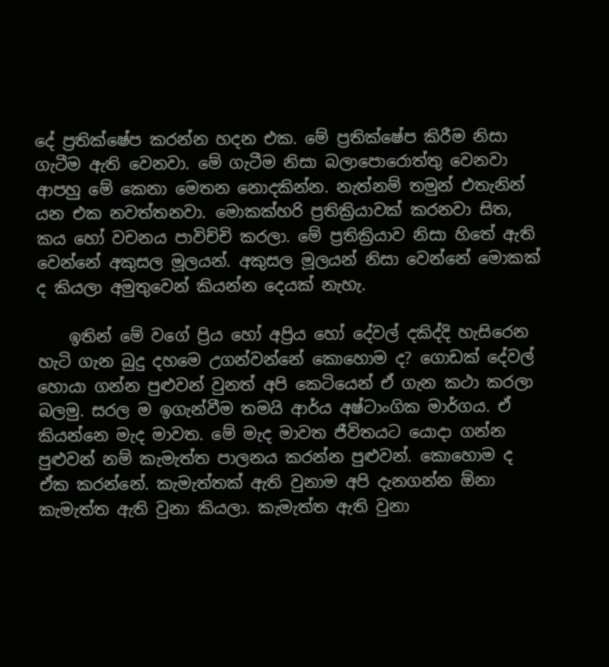දේ ප්‍රතික්ෂේප කරන්න හදන එක. මේ ප්‍රතික්ෂේප කිරීම නිසා ගැටීම ඇති වෙනවා. මේ ගැටීම නිසා බලාපොරොත්තු වෙනවා ආපහු මේ කෙනා මෙතන නොදකින්න. නැත්නම් තමුන් එතැනින් යන එක නවත්තනවා. මොකක්හරි ප්‍රතික්‍රියාවක් කරනවා සිත, කය හෝ වචනය පාවිච්චි කරලා. මේ ප්‍රතික්‍රියාව නිසා හිතේ ඇති වෙන්නේ අකුසල මූලයන්. අකුසල මූලයන් නිසා වෙන්නේ මොකක් ද කියලා අමුතුවෙන් කියන්න දෙයක් නැහැ.

    ඉතින් මේ වගේ ප්‍රිය හෝ අප්‍රිය හෝ දේවල් දකිද්දි හැසිරෙන හැටි ගැන බුදු දහමෙ උගන්වන්නේ කොහොම ද? ගොඩක් දේවල් හොයා ගන්න පුළුවන් වුනත් අපි කෙටියෙන් ඒ ගැන කථා කරලා බලමු. සරල ම ඉගැන්වීම තමයි ආර්ය අෂ්ටාංගික මාර්ගය. ඒ කියන්නෙ මැද මාවත. මේ මැද මාවත ජීවිතයට යොදා ගන්න පුළුවන් නම් කැමැත්ත පාලනය කරන්න පුළුවන්. කොහොම ද ඒක කරන්නේ. කැමැත්තක් ඇති වුනාම අපි දැනගන්න ඕනා කැමැත්ත ඇති වුනා කියලා. කැමැත්ත ඇති වුනා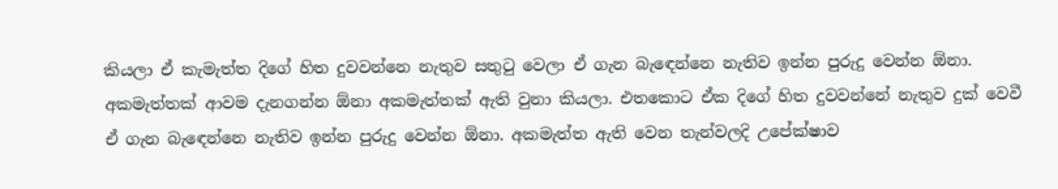කියලා ඒ කැමැත්ත දිගේ හිත දුවවන්නෙ නැතුව සතුටු වෙලා ඒ ගැන බැඳෙන්නෙ නැතිව ඉන්න පුරුදු වෙන්න ඕනා. අකමැත්තක් ආවම දැනගන්න ඕනා අකමැත්තක් ඇති වුනා කියලා. එතකොට ඒක දිගේ හිත දුවවන්නේ නැතුව දුක් වෙවී ඒ ගැන බැඳෙන්නෙ නැතිව ඉන්න පුරුදු වෙන්න ඕනා. අකමැත්ත ඇති වෙන තැන්වලදි උපේක්ෂාව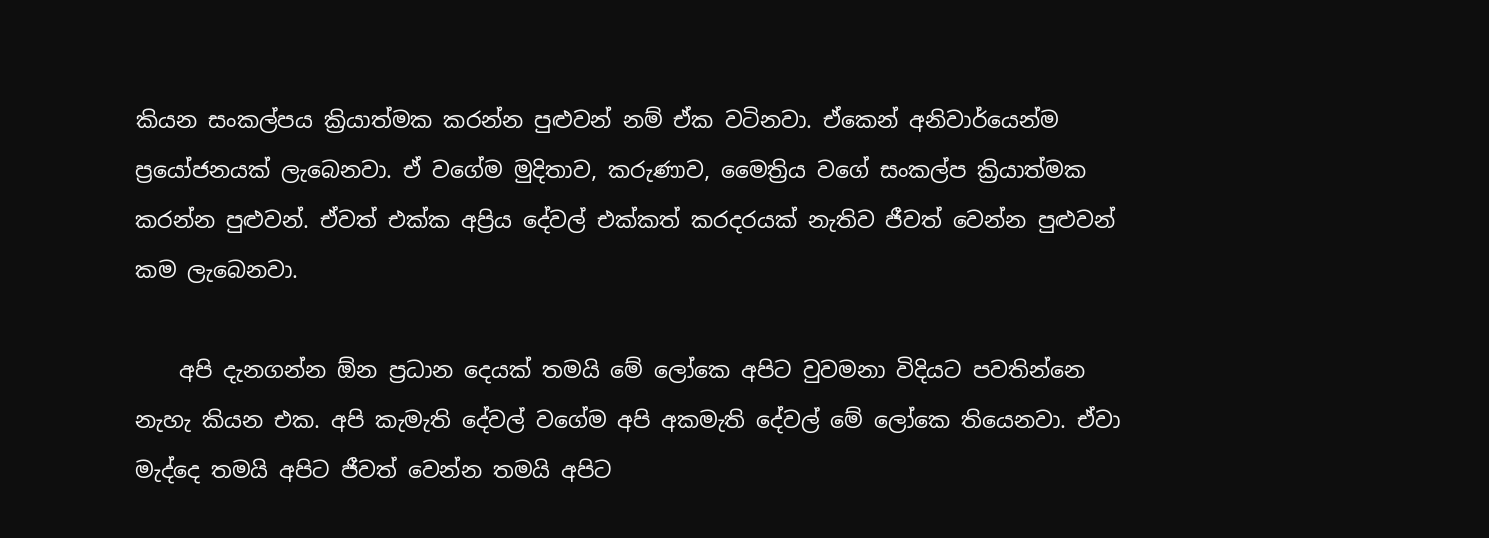කියන සංකල්පය ක්‍රියාත්මක කරන්න පුළුවන් නම් ඒක වටිනවා. ඒකෙන් අනිවාර්යෙන්ම ප්‍රයෝජනයක් ලැබෙනවා. ඒ වගේම මුදිතාව, කරුණාව, මෛත්‍රිය වගේ සංකල්ප ක්‍රියාත්මක කරන්න පුළුවන්. ඒවත් එක්ක අප්‍රිය දේවල් එක්කත් කරදරයක් නැතිව ජීවත් වෙන්න පුළුවන් කම ලැබෙනවා.

    අපි දැනගන්න ඕන ප්‍රධාන දෙයක් තමයි මේ ලෝකෙ අපිට වුවමනා විදියට පවතින්නෙ නැහැ කියන එක. අපි කැමැති දේවල් වගේම අපි අකමැති දේවල් මේ ලෝකෙ තියෙනවා. ඒවා මැද්දෙ තමයි අපිට ජීවත් වෙන්න තමයි අපිට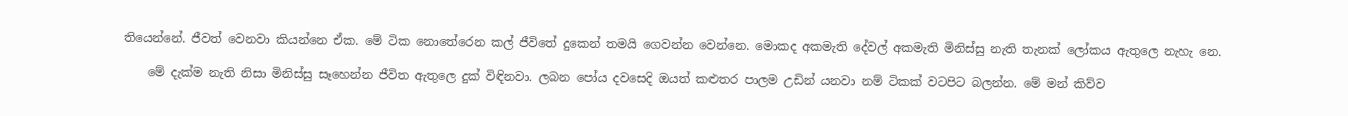තියෙන්නේ. ජීවත් වෙනවා කියන්නෙ ඒක. මේ ටික නොතේරෙන කල් ජීවිතේ දුකෙන් තමයි ගෙවන්න වෙන්නෙ. මොකද අකමැති දේවල් අකමැති මිනිස්සු නැති තැනක් ලෝකය ඇතුලෙ නැහැ නෙ.

    මේ දැක්ම නැති නිසා මිනිස්සු සෑහෙන්න ජීවිත ඇතුලෙ දුක් විඳිනවා. ලබන පෝය දවසෙදි ඔයත් කළුතර පාලම උඩින් යනවා නම් ටිකක් වටපිට බලන්න. මේ මන් කිව්ව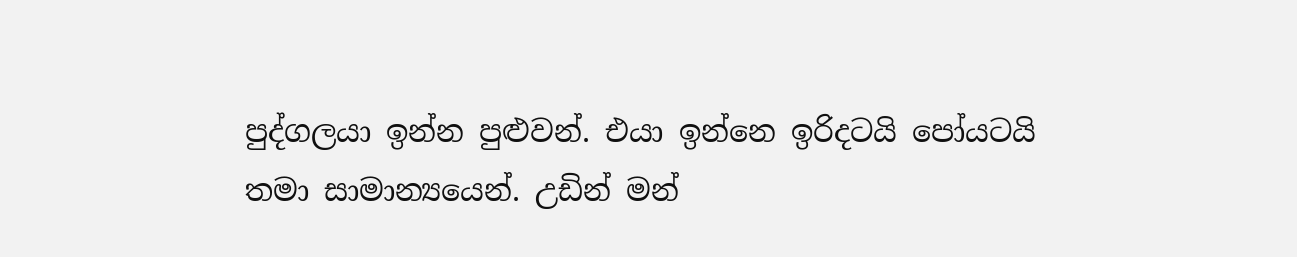පුද්ගලයා ඉන්න පුළුවන්. එයා ඉන්නෙ ඉරිදටයි පෝයටයි තමා සාමාන්‍යයෙන්. උඩින් මන්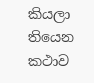කියලා තියෙන කථාව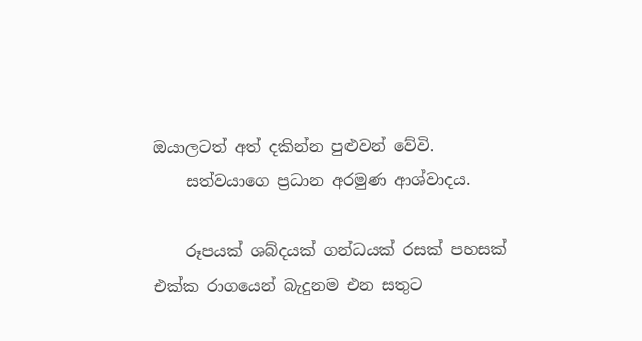ඔයාලටත් අත් දකින්න පුළුවන් වේවි.
    සත්වයාගෙ ප්‍රධාන අරමුණ ආශ්වාදය.

    රූපයක් ශබ්දයක් ගන්ධයක් රසක් පහසක් එක්ක රාගයෙන් බැදුනම එන සතුට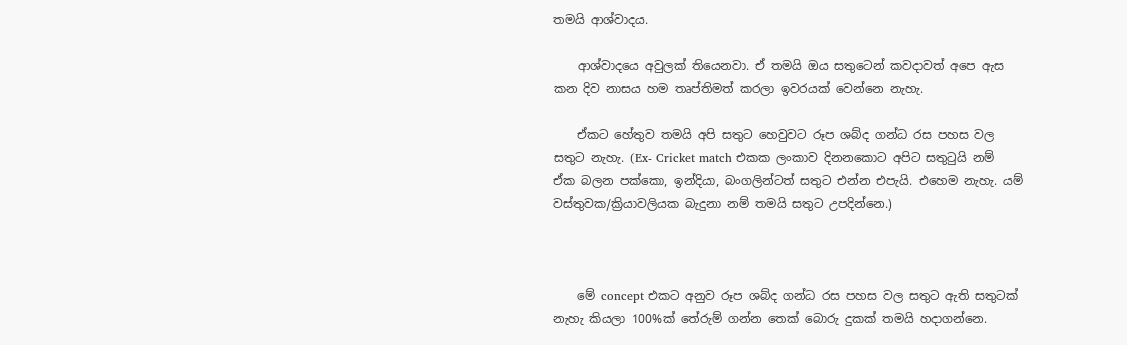තමයි ආශ්වාදය.

    ආශ්වාදයෙ අවුලක් තියෙනවා. ඒ තමයි ඔය සතුටෙන් කවදාවත් අපෙ ඇස කන දිව නාසය හම තෘප්තිමත් කරලා ඉවරයක් වෙන්නෙ නැහැ.

    ඒකට හේතුව තමයි අපි සතුට හෙවුවට රූප ශබ්ද ගන්ධ රස පහස වල සතුට නැහැ. (Ex- Cricket match එකක ලංකාව දිනනකොට අපිට සතුටුයි නම් ඒක බලන පක්කො, ඉන්දියා, බංගලින්ටත් සතුට එන්න එපැයි. එහෙම නැහැ. යම් වස්තුවක/ක්‍රියාවලියක බැදුනා නම් තමයි සතුට උපදින්නෙ.)



    මේ concept එකට අනුව රූප ශබ්ද ගන්ධ රස පහස වල සතුට ඇති සතුටක් නැහැ කියලා 100%ක් තේරුම් ගන්න තෙක් බොරු දුකක් තමයි හදාගන්නෙ.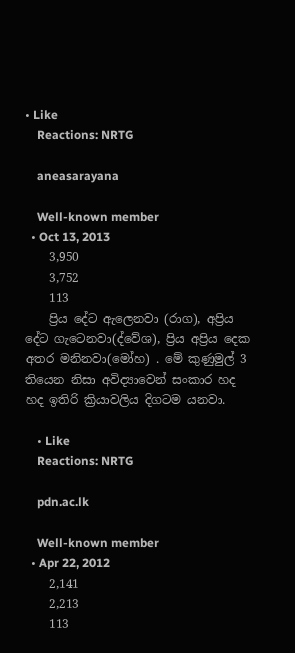• Like
    Reactions: NRTG

    aneasarayana

    Well-known member
  • Oct 13, 2013
    3,950
    3,752
    113
    ප්‍රිය දේට ඇලෙනවා (රාග), අප්‍රිය දේට ගැටෙනවා(ද්වේශ), ප්‍රිය අප්‍රිය දෙක අතර මනිනවා(මෝහ) . මේ කුණුමුල් 3 තියෙන නිසා අවිද්‍යාවෙන් සංකාර හද හද ඉතිරි ක්‍රියාවලිය දිගටම යනවා.

    • Like
    Reactions: NRTG

    pdn.ac.lk

    Well-known member
  • Apr 22, 2012
    2,141
    2,213
    113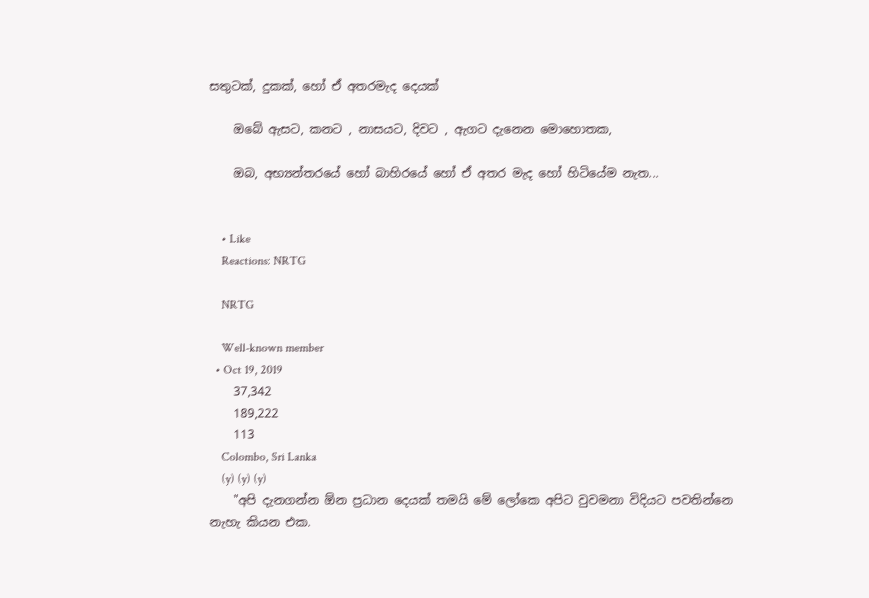සතුටක්, දුකක්, හෝ ඒ අතරමැද දෙයක්

    ඔබේ ඇසට, කනට , නාසයට, දිවට , ඇගට දැනෙන මොහොතක,

    ඔබ, අභ්‍යන්තරයේ හෝ බාහිරයේ හෝ ඒ අතර මැද හෝ හිටියේම නැත...


    • Like
    Reactions: NRTG

    NRTG

    Well-known member
  • Oct 19, 2019
    37,342
    189,222
    113
    Colombo, Sri Lanka
    (y) (y) (y)
    "අපි දැනගන්න ඕන ප්‍රධාන දෙයක් තමයි මේ ලෝකෙ අපිට වුවමනා විදියට පවතින්නෙ නැහැ කියන එක.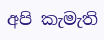අපි කැමැති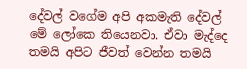දේවල් වගේම අපි අකමැති දේවල් මේ ලෝකෙ තියෙනවා. ඒවා මැද්දෙ තමයි අපිට ජීවත් වෙන්න තමයි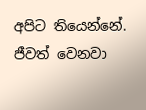අපිට තියෙන්නේ. ජීවත් වෙනවා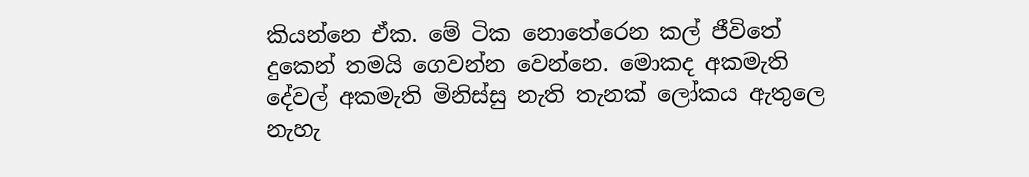කියන්නෙ ඒක. මේ ටික නොතේරෙන කල් ජීවිතේ දුකෙන් තමයි ගෙවන්න වෙන්නෙ. මොකද අකමැති දේවල් අකමැති මිනිස්සු නැති තැනක් ලෝකය ඇතුලෙ නැහැ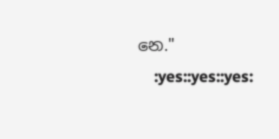නෙ."
    :yes::yes::yes: